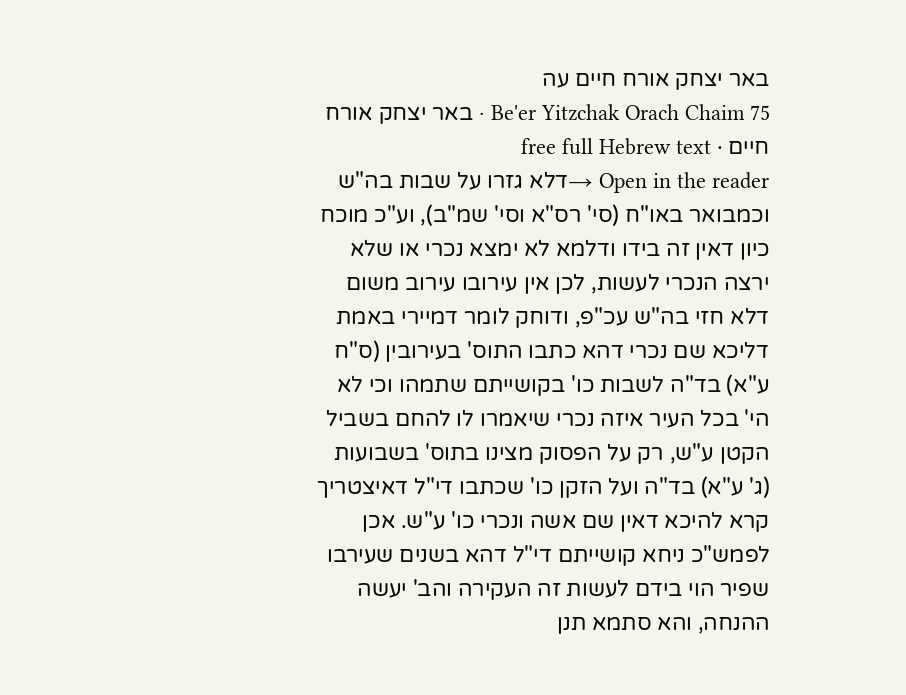באר יצחק אורח חיים עה
Be'er Yitzchak Orach Chaim 75 · באר יצחק אורח חיים · free full Hebrew text
Open in the reader →דלא גזרו על שבות בה"ש וכמבואר באו"ח (סי' רס"א וסי' שמ"ב), וע"כ מוכח כיון דאין זה בידו ודלמא לא ימצא נכרי או שלא ירצה הנכרי לעשות, לכן אין עירובו עירוב משום דלא חזי בה"ש עכ"פ, ודוחק לומר דמיירי באמת דליכא שם נכרי דהא כתבו התוס' בעירובין (ס"ח ע"א) בד"ה לשבות כו' בקושייתם שתמהו וכי לא הי' בכל העיר איזה נכרי שיאמרו לו להחם בשביל הקטן ע"ש, רק על הפסוק מצינו בתוס' בשבועות (ג' ע"א) בד"ה ועל הזקן כו' שכתבו די"ל דאיצטריך קרא להיכא דאין שם אשה ונכרי כו' ע"ש. אכן לפמש"כ ניחא קושייתם די"ל דהא בשנים שעירבו שפיר הוי בידם לעשות זה העקירה והב' יעשה ההנחה, והא סתמא תנן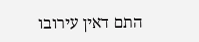התם דאין עירובו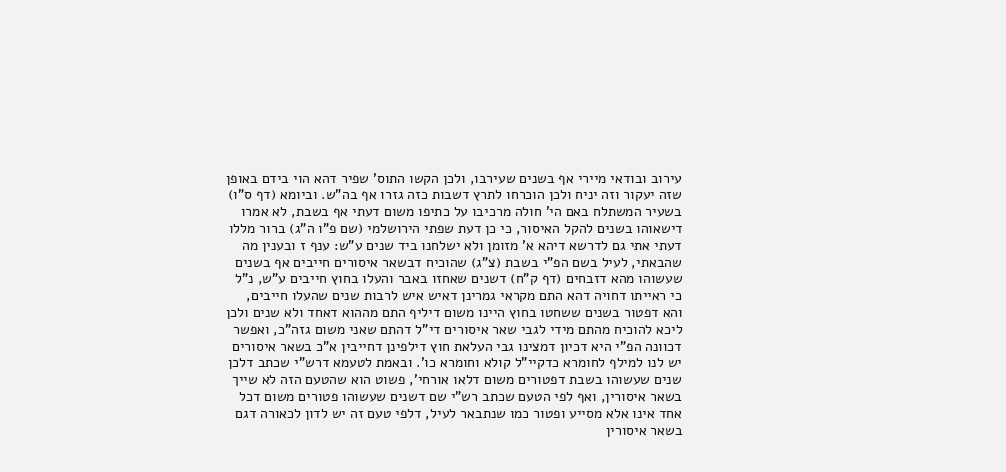עירוב ובודאי מיירי אף בשנים שעירבו, ולכן הקשו התוס' שפיר דהא הוי בידם באופן שזה יעקור וזה יניח ולכן הוכרחו לתרץ דשבות כזה גזרו אף בה"ש. וביומא (דף ס"ו) בשעיר המשתלח באם הי' חולה מרכיבו על כתיפו משום דעתי אף בשבת, לא אמרו דישאוהו בשנים להקל האיסור, כי כן דעת שפתי הירושלמי (שם פ"ו ה"ג) ברור מללו דעתי אתי גם לדרשא דיהא א' מזומן ולא ישלחנו ביד שנים ע"ש: ענף ז ובענין מה שהבאתי, לעיל בשם הפ"י בשבת (צ"ג) שהוכיח דבשאר איסורים חייבים אף בשנים שעשוהו מהא דזבחים (דף ק"ח) דשנים שאחזו באבר והעלו בחוץ חייבים ע"ש, נ"ל כי ראייתו דחויה דהא התם מקראי גמרינן דאיש איש לרבות שנים שהעלו חייבים, והא דפטור בשנים ששחטו בחוץ היינו משום דיליף התם מההוא דאחד ולא שנים ולכן ליכא להוכיח מהתם מידי לגבי שאר איסורים די"ל דהתם שאני משום גזה"כ, ואפשר דכוונה הפ"י היא דכיון דמצינו גבי העלאת חוץ דילפינן דחייבין א"כ בשאר איסורים יש לנו למילף לחומרא כדקיי"ל קולא וחומרא כו'. ובאמת לטעמא דרש"י שכתב דלכן שנים שעשוהו בשבת דפטורים משום דלאו אורחי', פשוט הוא שהטעם הזה לא שייך בשאר איסורין, ואף לפי הטעם שכתב רש"י שם דשנים שעשוהו פטורים משום דכל אחד אינו אלא מסייע ופטור כמו שנתבאר לעיל, דלפי טעם זה יש לדון לכאורה דגם בשאר איסורין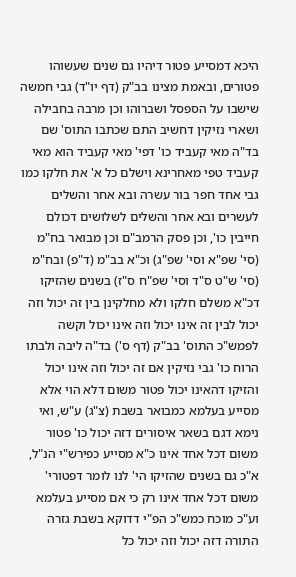היכא דמסייע פטור דיהיו גם שנים שעשוהו פטורים, ובאמת מצינו בב"ק (דף יו"ד) גבי חמשה שישבו על הספסל ושברוהו וכן מרבה בחבילה ושארי נזיקין דחשיב התם שכתבו התוס' שם בד"ה מאי קעביד כו' דפי' מאי קעביד הוא מאי קעביד טפי מאחרינא וישלם כל א' את חלקו כמו גבי אחד חפר בור עשרה ובא אחר והשלים לעשרים ובא אחר והשלים לשלושים דכולם חייבין כו', וכן פסק הרמב"ם וכן מבואר בח"מ (סי' שפ"א וסי' שפ"ג) וכ"א בב"מ (ד"פ) ובח"מ (סי' ש"ט ס"ד וסי' שפ"ח ס"ז) בשנים שהזיקו דכ"א משלם חלקו ולא מחלקינן בין זה יכול וזה יכול לבין זה אינו יכול וזה אינו יכול וקשה לפמש"כ התוס' בב"ק (דף ס') בד"ה ליבה ולבתו הרוח כו' גבי נזיקין אם זה יכול וזה אינו יכול והזיקו דהאינו יכול פטור משום דלא הוי אלא מסייע בעלמא כמבואר בשבת (צ"ג) ע"ש, ואי נימא דגם בשאר איסורים דזה יכול כו' פטור משום דכל אחד אינו כ"א מסייע כפירש"י הנ"ל, א"כ גם בשנים שהזיקו הי' לנו לומר דפטורי' משום דכל אחד אינו רק כי אם מסייע בעלמא וע"כ מוכח כמש"כ הפ"י דדוקא בשבת גזרה התורה דזה יכול וזה יכול כל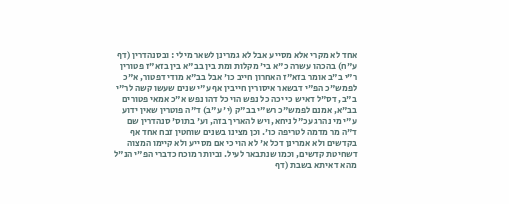אחד לא מקרי אלא מסייע אבל לא גמרינן לשאר מילי : ובסנהדרין (דף ע"ח) בהכהו עשרה כ"א בי' מקלות ומת בין בב"א בין בזא"ז פטורין ר"י ב"ב אומר בזא"ז האחרון חייב כו' אבל בב"א מודי דפטור, א"כ לפמש"כ הפ"י דבשאר איסורין חייבין אף ע"י שנים שעשו קשה לר"י ב"ב, דס"ל דאיש כי יכה כל נפש הוי כל דהו נפש א"כ אמאי פטורים בב"א, אמנם לפמש"כ רש"י בב"ק (י' ע"ב) ד"ה פוטרין שאין ידוע ע"י מי נהרג עכ"ל ניחא, ויש להאריך בזה, וע' בתוס' סנהדרין שם ד"ה מר מדמה לטריפה כו'. וכן מצינו בשנים שוחטין זבח אחד אף בקדשים ולא אמרינן דכל א' לא הוי כי אם מסייע ולא קיימו המצוה דשחיטת קדשים, וכמו שנתבאר לעיל. וביותר מוכח כדברי הפ"י הנ"ל מהא דאיתא בשבת (דף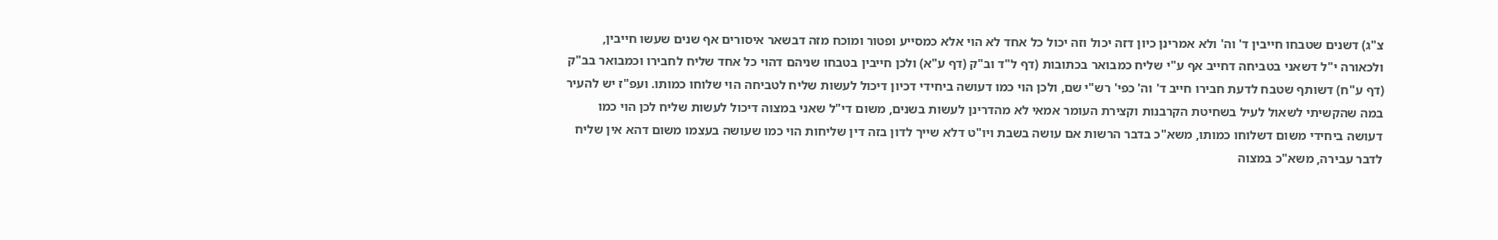צ"ג) דשנים שטבחו חייבין ד' וה' ולא אמרינן כיון דזה יכול וזה יכול כל אחד לא הוי אלא כמסייע ופטור ומוכח מזה דבשאר איסורים אף שנים שעשו חייבין, ולכאורה י"ל דשאני בטביחה דחייב אף ע"י שליח כמבואר בכתובות (דף ל"ד וב"ק (דף ע"א) ולכן חייבין בטבחו שניהם דהוי כל אחד שליח לחבירו וכמבואר בב"ק (דף ע"ח) דשותף שטבח לדעת חבירו חייב ד' וה' כפי' רש"י שם, ולכן הוי כמו דעושה ביחידי דכיון דיכול לעשות שליח לטביחה הוי שלוחו כמותו. ועפ"ז יש להעיר במה שהקשיתי לשאול לעיל בשחיטת הקרבנות וקצירת העומר אמאי לא מהדרינן לעשות בשנים, משום די"ל שאני במצוה דיכול לעשות שליח לכן הוי כמו דעושה ביחידי משום דשלוחו כמותו, משא"כ בדבר הרשות אם עושה בשבת ויו"ט דלא שייך לדון בזה דין שליחות הוי כמו שעושה בעצמו משום דהא אין שליח לדבר עבירה, משא"כ במצוה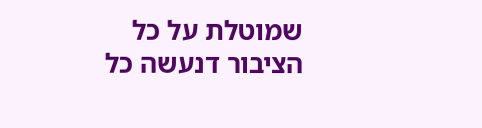שמוטלת על כל הציבור דנעשה כל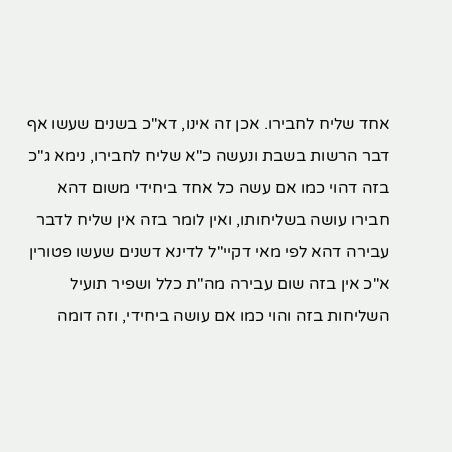אחד שליח לחבירו. אכן זה אינו, דא"כ בשנים שעשו אף דבר הרשות בשבת ונעשה כ"א שליח לחבירו, נימא ג"כ בזה דהוי כמו אם עשה כל אחד ביחידי משום דהא חבירו עושה בשליחותו, ואין לומר בזה אין שליח לדבר עבירה דהא לפי מאי דקיי"ל לדינא דשנים שעשו פטורין א"כ אין בזה שום עבירה מה"ת כלל ושפיר תועיל השליחות בזה והוי כמו אם עושה ביחידי, וזה דומה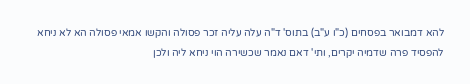להא דמבואר בפסחים (כ"ו ע"ב) בתוס' ד"ה עלה עליה זכר פסולה והקשו אמאי פסולה הא לא ניחא להפסיד פרה שדמיה יקרים, ותי' דאם נאמר שכשירה הוי ניחא ליה ולכן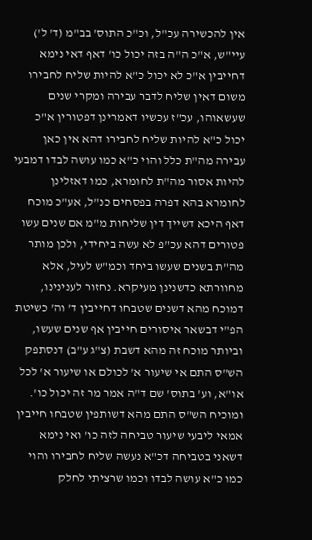אין להכשירה עכ"ל, וכ"כ התוס' בב"מ (ד' ל') עיי"ש, א"כ ה"ה בזה יכול כו' דאף דאי נימא דחייבין א"כ לא יכול כ"א להיות שליח לחבירו משום דאין שליח לדבר עבירה ומקרי שנים שעשאוהו, עכ"ז עכשיו דאמרינן דפטורין א"כ יכול כ"א להיות שליח לחבירו דהא אין כאן עבירה מה"ת כלל והוי כ"א כמו עושה לבדו דמבעי להיות אסור מה"ת לחומרא, כמו דאזלינן לחומרא בהא דפרה בפסחים כנ"ל, אע"כ מוכח דאף היכא דשייך דין שליחות מ"מ אם שנים עשו פטורים דהא עכ"פ לא עשה ביחידי, ולכן מותר מה"ת בשנים שעשו ביחד וכמ"ש לעיל, אלא מחוורתא כדשנינן מעיקרא. נחזור לענינינו, דמוכח מהא דשנים שטבחו דחייבין ד' וה' כשיטת הפ"י דבשאר איסורים חייבין אף שנים שעשו, וביותר מוכח זה מהא דשבת (צ"ג ע"ב) דנסתפק הש"ס התם אי שיעור א' לכולם או שיעור א' לכל או"א, וע' בתוס' שם ד"ה אמר מר זה יכול כו'. ומוכיח הש"ס התם מהא דשותפין שטבחו חייבין אמאי ליבעי שיעור טביחה לזה כו' ואי נימא דשאני בטביחה דכ"א נעשה שליח לחבירו והוי כמו כ"א עושה לבדו וכמו שרציתי לחלק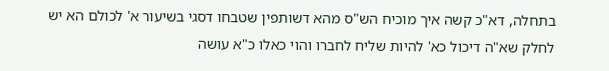בתחלה, דא"כ קשה איך מוכיח הש"ס מהא דשותפין שטבחו דסגי בשיעור א' לכולם הא יש לחלק שא"ה דיכול כא' להיות שליח לחברו והוי כאלו כ"א עושה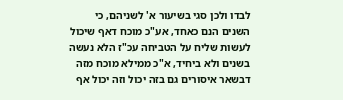לבדו ולכן סגי בשיעור א' לשניהם, כי השנים הנם כאחד, אע"כ מוכח דאף שיכול לעשות שליח על הטביחה עכ"ז הלא נעשה בשנים ולא ביחיד, א"כ ממילא מוכח מזה דבשאר איסורים גם בזה יכול וזה יכול אף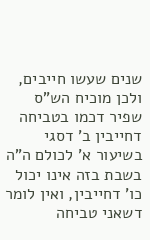שנים שעשו חייבים, ולכן מוכיח הש"ס שפיר דכמו בטביחה דחייבין ב' דסגי בשיעור א' לכולם ה"ה בשבת בזה אינו יכול כו' דחייבין, ואין לומר דשאני טביחה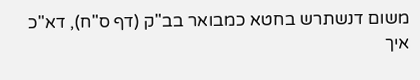משום דנשתרש בחטא כמבואר בב"ק (דף ס"ח), דא"כ איך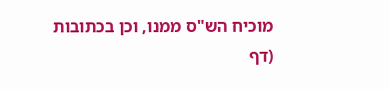מוכיח הש"ס ממנו, וכן בכתובות (דף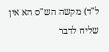ל"ד) מקשה הש"ס הא אין שליח לדבר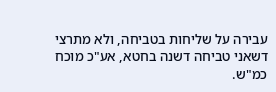עבירה על שליחות בטביחה, ולא מתרצי דשאני טביחה דשנה בחטא, אע"כ מוכח כמ"ש.